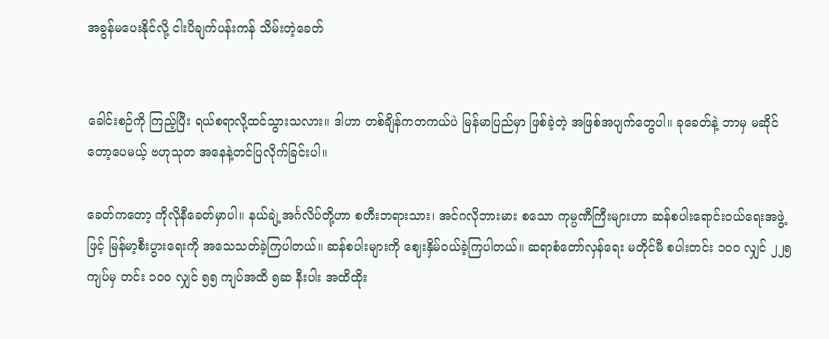အခွန်မပေးနိုင်လို့ ငါးပိချက်ပန်းကန် သိမ်းတဲ့ခေတ်


ခေါင်းစဉ်ကို ကြည့်ပြီး ရယ်စရာလို့ထင်သွားသလား။ ဒါဟာ တစ်ချိန်ကတကယ်ပဲ မြန်မာပြည်မှာ ဖြစ်ခဲ့တဲ့ အဖြစ်အပျက်တွေပါ။ ခုခေတ်နဲ့ ဘာမှ မဆိုင်တော့ပေမယ့် ဗဟုသုတ အနေနဲ့တင်ပြလိုက်ခြင်းပါ။

ခေတ်ကတော့ ကိုလိုနီခေတ်မှာပါ။ နယ်ချဲ့အင်္ဂလိပ်တို့ဟာ စတီးဘရားသား၊ အင်ဂလိုဘားမား စသော ကုမ္ပဏီကြီးများဟာ ဆန်စပါးရောင်းဝယ်ရေးအဖွဲ့ဖြင့် မြန်မာ့စီးပွားရေးကို အသေသတ်ခဲ့ကြပါတယ်။ ဆန်စပါးများကို ဈေးနှိမ်ဝယ်ခဲ့ကြပါတယ်။ ဆရာစံတော်လှန်ရေး မတိုင်မီ စပါးတင်း ၁ဝဝ လျှင် ၂၂၅ ကျပ်မှ တင်း ၁ဝဝ လျှင် ၅၅ ကျပ်အထိ ၅ဆ နီးပါး အထိထိုး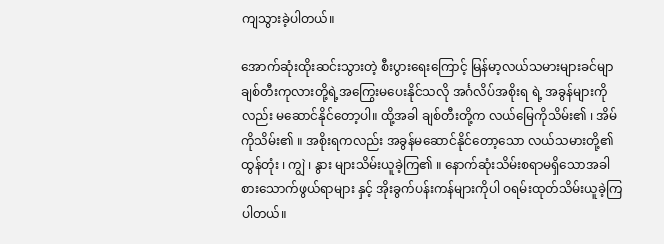ကျသွားခဲ့ပါတယ်။

အောက်ဆုံးထိုးဆင်းသွားတဲ့ စီးပွားရေးကြောင့် မြန်မာ့လယ်သမားများခင်မျာ ချစ်တီးကုလားတို့ရဲ့အကြွေးမပေးနိုင်သလို အင်္ဂလိပ်အစိုးရ ရဲ့ အခွန်များကိုလည်း မဆောင်နိုင်တော့ပါ။ ထို့အခါ ချစ်တီးတို့က လယ်မြေကိုသိမ်း၏ ၊ အိမ်ကိုသိမ်း၏ ။ အစိုးရကလည်း အခွန်မဆောင်နိုင်တော့သော လယ်သမားတို့၏ ထွန်တုံး ၊ ကျွဲ ၊ နွား များသိမ်းယူခဲ့ကြ၏ ။ နောက်ဆုံးသိမ်းစရာမရှိသောအခါ စားသောက်ဖွယ်ရာများ နှင့် အိုးခွက်ပန်းကန်များကိုပါ ဝရမ်းထုတ်သိမ်းယူခဲ့ကြပါတယ်။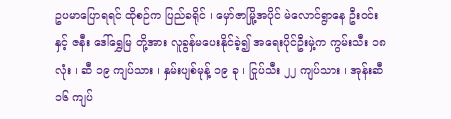ဥပမာပြောရရင် ထိုစဉ်က ပြည်ခရိုင် ၊ မှော်ဇာမြို့အပိုင် မဲလောင်ရွာနေ ဦးဝင်း နှင့် ဇနီး ဒေါ်ရွှေမြ တို့အား လူခွန်မပေးနိုင်ခဲ့၍ အရေးပိုင်ဦးမှဲ့က ကွမ်းသီး ၁၈ လုံး ၊ ဆီ ၁၉ ကျပ်သား ၊ နှမ်းပျစ်မုန့် ၁၉ ခု ၊ ငြုပ်သီး ၂၂ ကျပ်သား ၊ အုန်းဆီ ၁၆ ကျပ်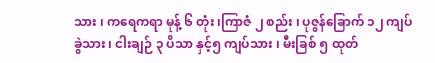သား ၊ ကရေကရာ မုန့် ၆ တုံး ၊ကြာဇံ ၂ စည်း ၊ ပုဇွန်ခြောက် ၁၂ ကျပ်ခွဲသား ၊ ငါးချဉ် ၃ ပိသာ နှင့်၅ ကျပ်သား ၊ မီးခြစ် ၅ ထုတ်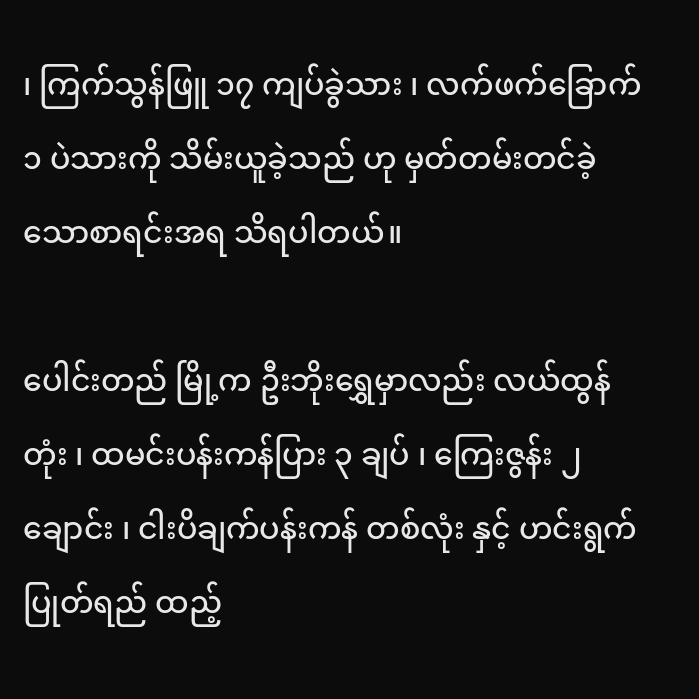၊ ကြက်သွန်ဖြူ ၁၇ ကျပ်ခွဲသား ၊ လက်ဖက်ခြောက် ၁ ပဲသားကို သိမ်းယူခဲ့သည် ဟု မှတ်တမ်းတင်ခဲ့သောစာရင်းအရ သိရပါတယ်။

ပေါင်းတည် မြို့က ဦးဘိုးရွှေမှာလည်း လယ်ထွန်တုံး ၊ ထမင်းပန်းကန်ပြား ၃ ချပ် ၊ ကြေးဇွန်း ၂ ချောင်း ၊ ငါးပိချက်ပန်းကန် တစ်လုံး နှင့် ဟင်းရွက်ပြုတ်ရည် ထည့်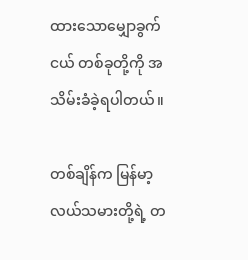ထားသောမျှောခွက်ငယ် တစ်ခုတို့ကို အသိမ်းခံခဲ့ရပါတယ်။

တစ်ချိန်က မြန်မာ့လယ်သမားတို့ရဲ့ တ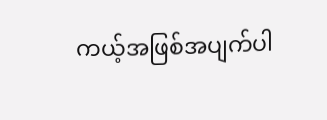ကယ့်အဖြစ်အပျက်ပါ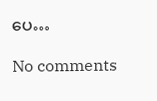ပေ…

No comments